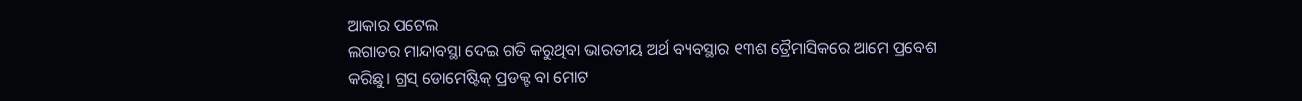ଆକାର ପଟେଲ
ଲଗାତର ମାନ୍ଦାବସ୍ଥା ଦେଇ ଗତି କରୁଥିବା ଭାରତୀୟ ଅର୍ଥ ବ୍ୟବସ୍ଥାର ୧୩ଶ ତ୍ରୈମାସିକରେ ଆମେ ପ୍ରବେଶ କରିଛୁ। ଗ୍ରସ୍ ଡୋମେଷ୍ଟିକ୍ ପ୍ରଡକ୍ଟ ବା ମୋଟ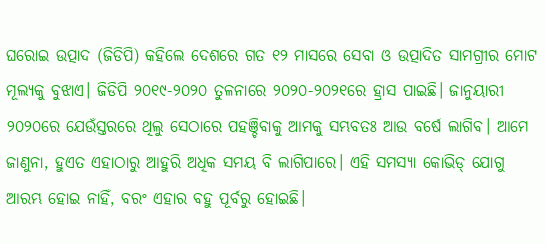ଘରୋଇ ଉତ୍ପାଦ (ଜିଡିପି) କହିଲେ ଦେଶରେ ଗତ ୧୨ ମାସରେ ସେବା ଓ ଉତ୍ପାଦିତ ସାମଗ୍ରୀର ମୋଟ ମୂଲ୍ୟକୁ ବୁଝାଏ। ଜିଡିପି ୨୦୧୯-୨୦୨୦ ତୁଳନାରେ ୨୦୨୦-୨୦୨୧ରେ ହ୍ରାସ ପାଇଛି। ଜାନୁୟାରୀ ୨୦୨୦ରେ ଯେଉଁସ୍ତରରେ ଥିଲୁ ସେଠାରେ ପହଞ୍ଚିବାକୁ ଆମକୁ ସମ୍ଭବତଃ ଆଉ ବର୍ଷେ ଲାଗିବ। ଆମେ ଜାଣୁନା, ହୁଏତ ଏହାଠାରୁ ଆହୁରି ଅଧିକ ସମୟ ବି ଲାଗିପାରେ। ଏହି ସମସ୍ୟା କୋଭିଡ୍ ଯୋଗୁ ଆରମ୍ଭ ହୋଇ ନାହିଁ, ବରଂ ଏହାର ବହୁ ପୂର୍ବରୁ ହୋଇଛି।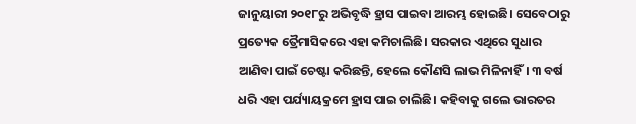ଜାନୁୟାରୀ ୨୦୧୮ରୁ ଅଭିବୃଦ୍ଧି ହ୍ରାସ ପାଇବା ଆରମ୍ଭ ହୋଇଛି। ସେବେଠାରୁ ପ୍ରତ୍ୟେକ ତ୍ରୈମାସିକରେ ଏହା କମିଚାଲିଛି। ସରକାର ଏଥିରେ ସୁଧାର ଆଣିବା ପାଇଁ ଚେଷ୍ଟା କରିଛନ୍ତି, ହେଲେ କୌଣସି ଲାଭ ମିଳିନାହିଁ। ୩ ବର୍ଷ ଧରି ଏହା ପର୍ଯ୍ୟାୟକ୍ରମେ ହ୍ରାସ ପାଇ ଚାଲିଛି। କହିବାକୁ ଗଲେ ଭାରତର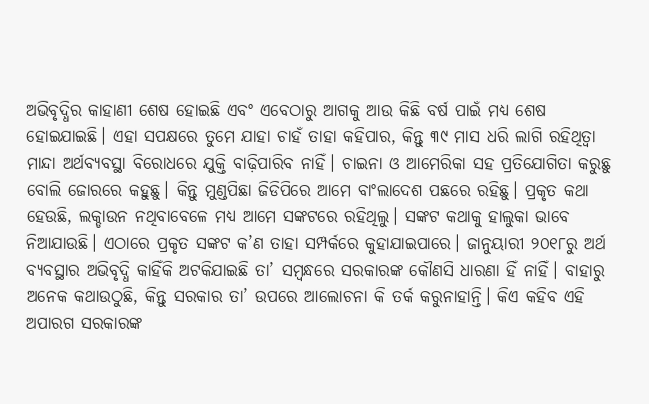ଅଭିବୃଦ୍ଧିର କାହାଣୀ ଶେଷ ହୋଇଛି ଏବଂ ଏବେଠାରୁ ଆଗକୁ ଆଉ କିଛି ବର୍ଷ ପାଇଁ ମଧ୍ୟ ଶେଷ ହୋଇଯାଇଛି। ଏହା ସପକ୍ଷରେ ତୁମେ ଯାହା ଚାହଁ ତାହା କହିପାର, କିନ୍ତୁ ୩୯ ମାସ ଧରି ଲାଗି ରହିଥିତ୍ବା ମାନ୍ଦା ଅର୍ଥବ୍ୟବସ୍ଥା ବିରୋଧରେ ଯୁକ୍ତି ବାଢ଼ିପାରିବ ନାହିଁ। ଚାଇନା ଓ ଆମେରିକା ସହ ପ୍ରତିଯୋଗିତା କରୁଛୁ ବୋଲି ଜୋରରେ କହୁଛୁ। କିନ୍ତୁ ମୁଣ୍ଡପିଛା ଜିଡିପିରେ ଆମେ ବାଂଲାଦେଶ ପଛରେ ରହିଛୁ। ପ୍ରକୃତ କଥା ହେଉଛି, ଲକ୍ଡାଉନ ନଥିବାବେଳେ ମଧ୍ୟ ଆମେ ସଙ୍କଟରେ ରହିଥିଲୁ। ସଙ୍କଟ କଥାକୁ ହାଲୁକା ଭାବେ ନିଆଯାଉଛି। ଏଠାରେ ପ୍ରକୃତ ସଙ୍କଟ କ’ଣ ତାହା ସମ୍ପର୍କରେ କୁହାଯାଇପାରେ। ଜାନୁୟାରୀ ୨୦୧୮ରୁ ଅର୍ଥ ବ୍ୟବସ୍ଥାର ଅଭିବୃଦ୍ଧି କାହିଁକି ଅଟକିଯାଇଛି ତା’ ସମ୍ବନ୍ଧରେ ସରକାରଙ୍କ କୌଣସି ଧାରଣା ହିଁ ନାହିଁ। ବାହାରୁ ଅନେକ କଥାଉଠୁଛି, କିନ୍ତୁ ସରକାର ତା’ ଉପରେ ଆଲୋଚନା କି ତର୍କ କରୁନାହାନ୍ତି। କିଏ କହିବ ଏହି ଅପାରଗ ସରକାରଙ୍କ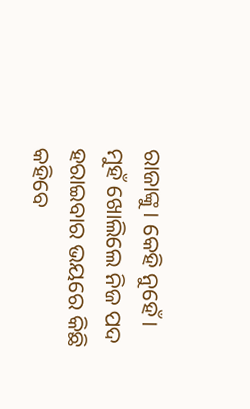ରାଜାଙ୍କୁ। କେହି ନୁହେଁ। ମୁହଁ ଖୋଲିଲେ ନିଜ ପଦ ହରାଇବାର ଭୟରେ କିଛି କହିବେ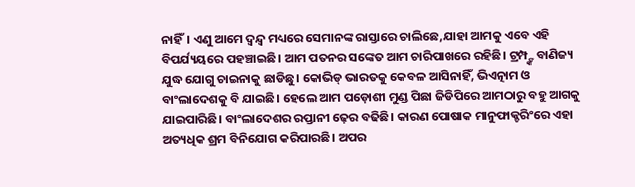ନାହିଁ। ଏଣୁ ଆମେ ଦ୍ୱନ୍ଦ୍ୱ ମଧ୍ୟରେ ସେମାନଙ୍କ ରାସ୍ତାରେ ଚାଲିଛେ,ଯାହା ଆମକୁ ଏବେ ଏହି ବିପର୍ଯ୍ୟୟରେ ପହଞ୍ଚାଇଛି। ଆମ ପତନର ସଙ୍କେତ ଆମ ଚାରିପାଖରେ ରହିଛି। ଟ୍ରମ୍ପ୍ଙ୍କ ବାଣିଜ୍ୟ ଯୁଦ୍ଧ ଯୋଗୁ ଚାଇନାକୁ ଛାଡିଛୁ। କୋଭିଡ୍ ଭାରତକୁ କେବଳ ଆସିନାହିଁ, ଭିଏତ୍ନାମ ଓ ବାଂଲାଦେଶକୁ ବି ଯାଇଛି। ହେଲେ ଆମ ପଡ଼ୋଶୀ ମୁଣ୍ଡ ପିଛା ଜିଡିପିରେ ଆମଠାରୁ ବହୁ ଆଗକୁ ଯାଇପାରିଛି। ବାଂଲାଦେଶର ରପ୍ତାନୀ ଢ଼େର ବଢିଛି। କାରଣ ପୋଷାକ ମାନୁଫାକ୍ଚରିଂରେ ଏହା ଅତ୍ୟଧିକ ଶ୍ରମ ବିନିଯୋଗ କରିପାରଛି। ଅପର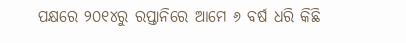ପକ୍ଷରେ ୨୦୧୪ରୁ ରପ୍ତାନିରେ ଆମେ ୬ ବର୍ଷ ଧରି କିଛି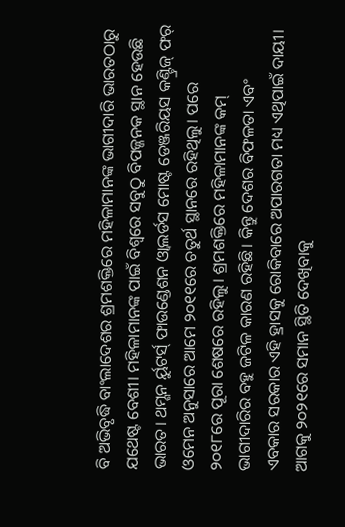ବି ଅଭିବୃଦ୍ଧି ବାଂଲାଦେଶର ଶ୍ରମଶକ୍ତିରେ ମହିଳାମାନଙ୍କ ଭାଗୀଦାରି ଭାରତଠାରୁ ଯଥେଷ୍ଟ ବେଶୀ। ମହିଳାମାନଙ୍କ ପାଇଁ ବିଶ୍ୱରେ ସବୁଠୁ ବିପଜ୍ଜନକ ସ୍ଥାନ ହେଉଛି ଭାରତ। ଥମ୍ଶନ ର୍ୟୁଟର୍ସ୍ ଫାଉଣ୍ଡେଶନ ଓ୍ବାଲର୍ଡସ ମୋଷ୍ଟ ଡେଞ୍ଜରିୟସ କଣ୍ଟ୍ରିଜ୍ ଫର୍ ଓମେନ ଅନୁସାରେ ଆମେ ୨୦୧୧ରେ ଚତୁର୍ଥ ସ୍ଥାନରେ ରହିଥିଲୁ। ପରେ ୨୦୧୮ରେ ପୂରା ଶେଷରେ ରହିଲୁ। ଶ୍ରମଶକ୍ତିରେ ମହିଳାମାନଙ୍କ କମ୍ ଭାଗୀଦାରିର ବହୁ ଜଟିଳ କାରଣ ରହିଛି। କିନ୍ତୁ ଦେଶର ବିଫଳତା ଏବଂ ଏବକାର ସରକାର ଏହି ହ୍ରାସକୁ ରୋକିବାରେ ଅପାରଗତା ମଧ୍ୟ ଏଥିପାଇଁ ଦାୟୀ।
ଆଗକୁ ୨୦୨୧ରେ ସମାନ ସ୍ଥିତି ଦେଖିବାକୁ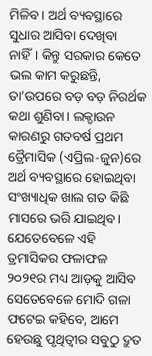ମିଳିବ। ଅର୍ଥ ବ୍ୟବସ୍ଥାରେ ସୁଧାର ଆସିବା ଦେଖିବା ନାହିଁ। କିନ୍ତୁ ସରକାର କେତେ ଭଲ କାମ କରୁଛନ୍ତି, ତା’ଉପରେ ବଡ଼ ବଡ଼ ନିରର୍ଥକ କଥା ଶୁଣିବା। ଲକ୍ଡାଉନ କାରଣରୁ ଗତବର୍ଷ ପ୍ରଥମ ତ୍ରୈମାସିକ (ଏପ୍ରିଲ-ଜୁନ)ରେ ଅର୍ଥ ବ୍ୟବସ୍ଥାରେ ହୋଇଥିବା ସଂଖ୍ୟାଧିକ ଖାଲ ଗତ କିଛି ମାସରେ ଭରି ଯାଇଥିବ। ଯେତେବେଳେ ଏହି ତ୍ରମାସିକର ଫଳାଫଳ ୨୦୨୧ର ମଧ୍ୟ ଆଡ଼କୁ ଆସିବ ସେତେବେଳେ ମୋଦି ଗଳା ଫଟେଇ କହିବେ, ଆମେ ହେଉଛୁ ପୃଥିତ୍ବୀର ସବୁଠୁ ଦ୍ରୁତ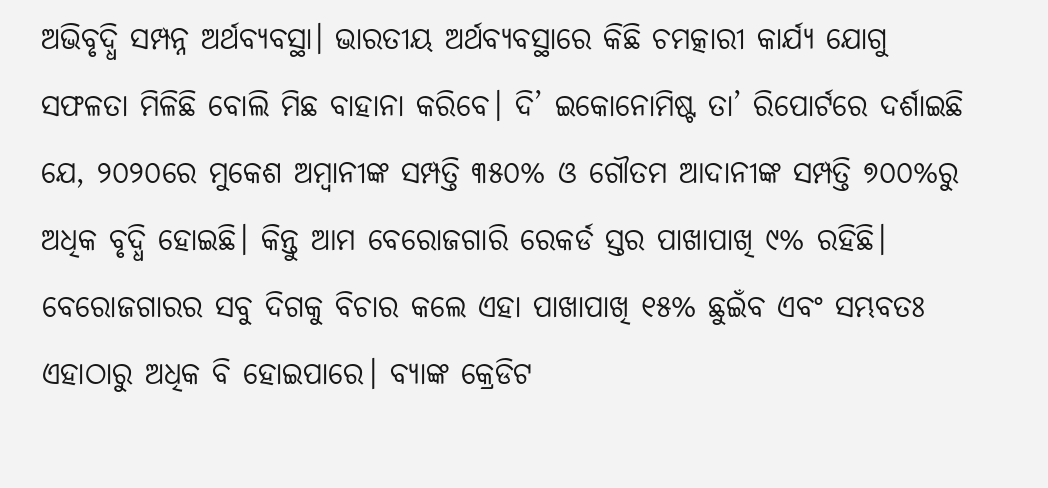ଅଭିବୃଦ୍ଧି ସମ୍ପନ୍ନ ଅର୍ଥବ୍ୟବସ୍ଥା। ଭାରତୀୟ ଅର୍ଥବ୍ୟବସ୍ଥାରେ କିଛି ଚମତ୍କାରୀ କାର୍ଯ୍ୟ ଯୋଗୁ ସଫଳତା ମିଳିଛି ବୋଲି ମିଛ ବାହାନା କରିବେ। ଦି’ ଇକୋନୋମିଷ୍ଟ ତା’ ରିପୋର୍ଟରେ ଦର୍ଶାଇଛି ଯେ, ୨୦୨୦ରେ ମୁକେଶ ଅମ୍ବାନୀଙ୍କ ସମ୍ପତ୍ତି ୩୫୦% ଓ ଗୌତମ ଆଦାନୀଙ୍କ ସମ୍ପତ୍ତି ୭୦୦%ରୁ ଅଧିକ ବୃଦ୍ଧି ହୋଇଛି। କିନ୍ତୁ ଆମ ବେରୋଜଗାରି ରେକର୍ଡ ସ୍ତର ପାଖାପାଖି ୯% ରହିଛି। ବେରୋଜଗାରର ସବୁ ଦିଗକୁ ବିଚାର କଲେ ଏହା ପାଖାପାଖି ୧୫% ଛୁଇଁବ ଏବଂ ସମ୍ଭବତଃ ଏହାଠାରୁ ଅଧିକ ବି ହୋଇପାରେ। ବ୍ୟାଙ୍କ କ୍ରେଡିଟ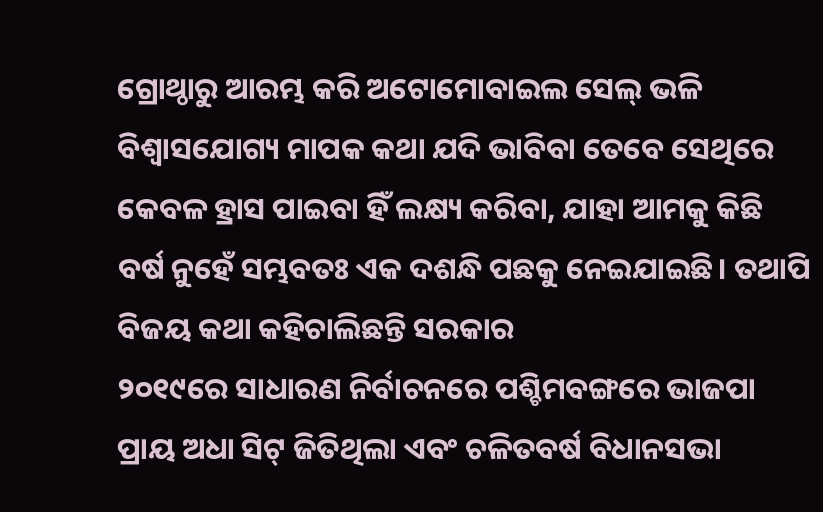ଗ୍ରୋଥ୍ଠାରୁ ଆରମ୍ଭ କରି ଅଟୋମୋବାଇଲ ସେଲ୍ ଭଳି ବିଶ୍ୱାସଯୋଗ୍ୟ ମାପକ କଥା ଯଦି ଭାବିବା ତେବେ ସେଥିରେ କେବଳ ହ୍ରାସ ପାଇବା ହିଁ ଲକ୍ଷ୍ୟ କରିବା, ଯାହା ଆମକୁ କିଛି ବର୍ଷ ନୁହେଁ ସମ୍ଭବତଃ ଏକ ଦଶନ୍ଧି ପଛକୁ ନେଇଯାଇଛି। ତଥାପି ବିଜୟ କଥା କହିଚାଲିଛନ୍ତି ସରକାର
୨୦୧୯ରେ ସାଧାରଣ ନିର୍ବାଚନରେ ପଶ୍ଚିମବଙ୍ଗରେ ଭାଜପା ପ୍ରାୟ ଅଧା ସିଟ୍ ଜିତିଥିଲା ଏବଂ ଚଳିତବର୍ଷ ବିଧାନସଭା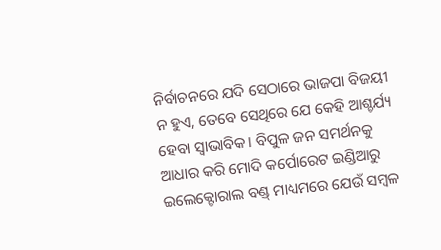ନିର୍ବାଚନରେ ଯଦି ସେଠାରେ ଭାଜପା ବିଜୟୀ ନ ହୁଏ, ତେବେ ସେଥିରେ ଯେ କେହି ଆଶ୍ଚର୍ଯ୍ୟ ହେବା ସ୍ବାଭାବିକ। ବିପୁଳ ଜନ ସମର୍ଥନକୁ ଆଧାର କରି ମୋଦି କର୍ପୋରେଟ ଇଣ୍ଡିଆରୁ ଇଲେକ୍ଟୋରାଲ ବଣ୍ଡ୍ ମାଧ୍ୟମରେ ଯେଉଁ ସମ୍ବଳ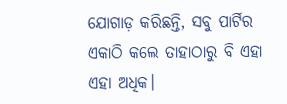ଯୋଗାଡ଼ କରିଛନ୍ତି, ସବୁ ପାର୍ଟିର ଏକାଠି କଲେ ତାହାଠାରୁ ବି ଏହା ଏହା ଅଧିକ।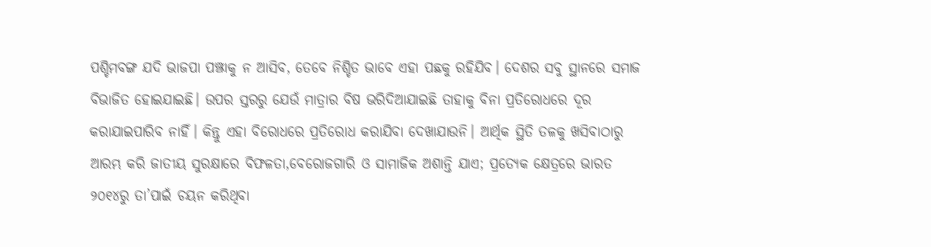ପଶ୍ଚିମବଙ୍ଗ ଯଦି ଭାଜପା ପଞ୍ଝାକୁ ନ ଆସିବ, ତେବେ ନିଶ୍ଚିତ ଭାବେ ଏହା ପଛକୁ ରହିଯିବ। ଦେଶର ସବୁ ସ୍ଥାନରେ ସମାଜ ବିଭାଜିତ ହୋଇଯାଇଛି। ଉପର ସ୍ତରରୁ ଯେଉଁ ମାତ୍ରାର ବିଷ ଭରିଦିଆଯାଇଛି ତାହାକୁ ବିନା ପ୍ରତିରୋଧରେ ଦୂର କରାଯାଇପାରିବ ନାହିଁ। କିନ୍ତୁ ଏହା ବିରୋଧରେ ପ୍ରତିରୋଧ କରାଯିବା ଦେଖାଯାଉନି। ଆର୍ଥିକ ସ୍ଥିତି ତଳକୁ ଖସିବାଠାରୁ ଆରମ୍ଭ କରି ଜାତୀୟ ସୁରକ୍ଷାରେ ବିଫଳତା,ବେରୋଜଗାରି ଓ ସାମାଜିକ ଅଶାନ୍ତି ଯାଏ; ପ୍ରତ୍ୟେକ କ୍ଷେତ୍ରରେ ଭାରତ ୨୦୧୪ରୁ ତା’ପାଇଁ ଚୟନ କରିଥିବା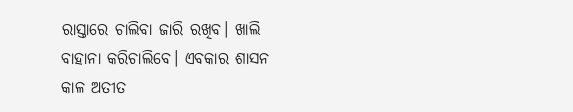ରାସ୍ତାରେ ଚାଲିବା ଜାରି ରଖିବ। ଖାଲି ବାହାନା କରିଚାଲିବେ। ଏବକାର ଶାସନ କାଳ ଅତୀତ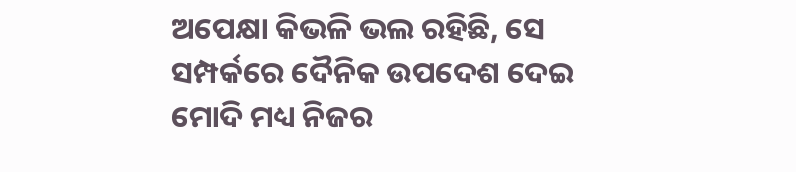ଅପେକ୍ଷା କିଭଳି ଭଲ ରହିଛି, ସେ ସମ୍ପର୍କରେ ଦୈନିକ ଉପଦେଶ ଦେଇ ମୋଦି ମଧ୍ୟ ନିଜର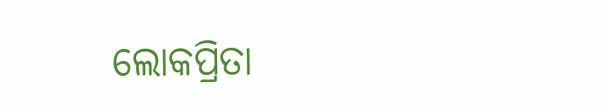ଲୋକପ୍ରିତା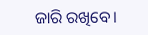ଜାରି ରଖିବେ।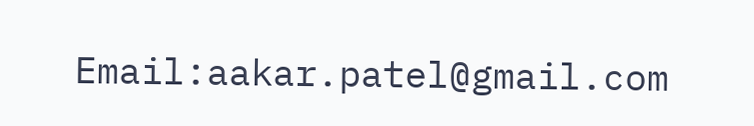Email:aakar.patel@gmail.com